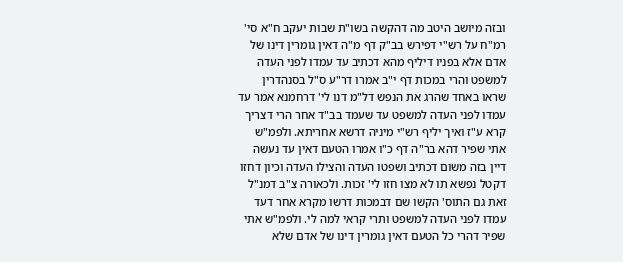ובזה מיושב היטב מה דהקשה בשו"ת שבות יעקב ח"א סי' רמ"ח על רש"י דפירש בב"ק דף מ"ה דאין גומרין דינו של אדם אלא בפניו דיליף מהא דכתיב עד עמדו לפני העדה למשפט והרי במכות דף י"ב אמרו דר"ע ס"ל בסנהדרין שראו באחד שהרג את הנפש דל"מ דנו לי' דרחמנא אמר עד עמדו לפני העדה למשפט עד שעמד בב"ד אחר הרי דצריך קרא ע"ז ואיך יליף רש"י מיניה דרשא אחריתא. ולפמ"ש אתי שפיר דהא בר"ה דף כ"ו אמרו הטעם דאין עד נעשה דיין בזה משום דכתיב ושפטו העדה והצילו העדה וכיון דחזו דקטל נפשא תו לא מצו חזו לי' זכות. ולכאורה צ"ב דמנ"ל זאת גם התוס' הקשו שם דבמכות דרשו מקרא אחר דעד עמדו לפני העדה למשפט ותרי קראי למה לי. ולפמ"ש אתי שפיר דהרי כל הטעם דאין גומרין דינו של אדם שלא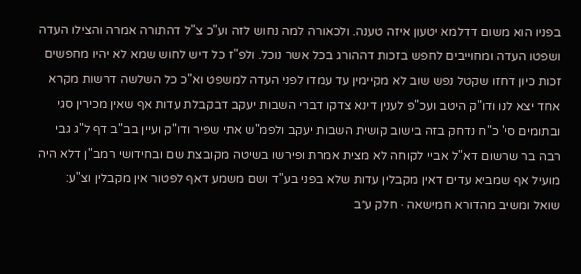בפניו הוא משום דדלמא יטעון איזה טענה. ולכאורה למה נחוש לזה וע"כ צ"ל דהתורה אמרה והצילו העדה ושפטו העדה ומחוייבים לחפש בזכות דההורג בכל אשר נוכל. ולפ"ז כל דיש לחוש שמא לא יהיו מחפשים זכות כיון דחזו שקטל נפש שוב לא מקיימין עד עמדו לפני העדה למשפט וא"כ כל השלשה דרשות מקרא אחד יצא לנו ודו"ק היטב ועכ"פ לענין דינא צדקו דברי השבות יעקב דבקבלת עדות אף שאין מכירין סגי ובתומים סי' כ"ח נדחק בזה בישוב קושית השבות יעקב ולפמ"ש אתי שפיר ודו"ק ועיין בב"ב דף ל"ג גבי רבה בר שרשום דא"ל אביי לקוחה לא מצית אמרת ופירשו בשיטה מקובצת שם ובחידושי רמב"ן דלא היה מועיל אף שמביא עדים דאין מקבלין עדות שלא בפני בע"ד ושם משמע דאף לפטור אין מקבלין וצ"ע:
שואל ומשיב מהדורא חמישאה · חלק ע״ב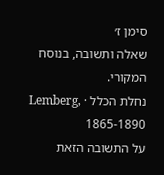סימן ז׳
שאלה ותשובה, בנוסח המקורי.
נחלת הכלל · Lemberg, 1865-1890
על התשובה הזאת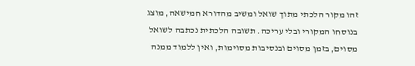זהו מקור הלכתי מתוך שואל ומשיב מהדורא חמישאה, מוצג בנוסחו המקורי ובלי עריכה. תשובה הלכתית נכתבה לשואל מסוים, בזמן מסוים ובנסיבות מסוימות, ואין ללמוד ממנה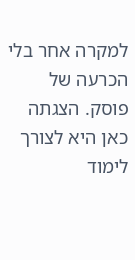למקרה אחר בלי הכרעה של פוסק. הצגתה כאן היא לצורך לימוד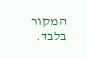המקור בלבד.